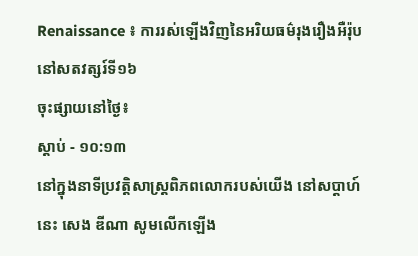Renaissance ៖ ការរស់ឡើងវិញនៃអរិយធម៌រុងរឿងអឺរ៉ុបនៅសតវត្សរ៍ទី១៦
ចុះផ្សាយនៅថ្ងៃ៖
ស្តាប់ - ១០:១៣
នៅក្នុងនាទីប្រវត្តិសាស្រ្តពិភពលោករបស់យើង នៅសប្តាហ៍នេះ សេង ឌីណា សូមលើកឡើង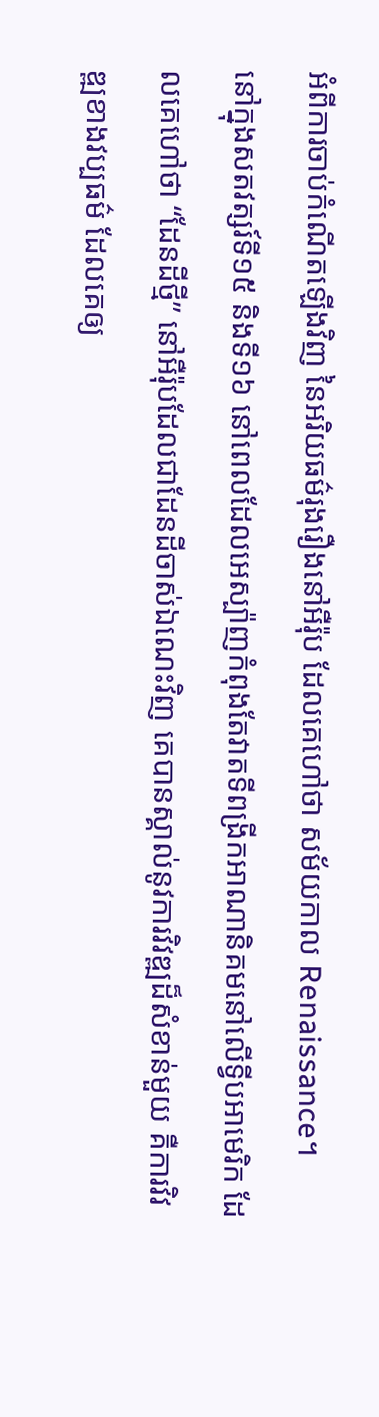អំពីការចាប់កំណើតឡើងវិញ នៃអរិយធម៌រុងរឿងនៅអឺរ៉ុប ដែលគេហៅថា សម័យកាល Renaissance។
នៅក្នុងសតវត្សរ៍ទី១៥ និងទី១៦ នៅពេលដែលអេស្ប៉ាញកំពុងតែវាតទីពង្រីកអាណានិគមនៅលើទ្វីបអាមេរិក ដែលគេហៅថា “ដែនដីថ្មី” នៅអឺរ៉ុបដែលជាដែនដីចាស់ឯណេះវិញ គេបានស្គាល់នូវការវិវឌ្ឍដ៏សំខាន់មួយ គឺការវិវឌ្ឍខាងវប្បធម៌ ដែលគេឲ្យ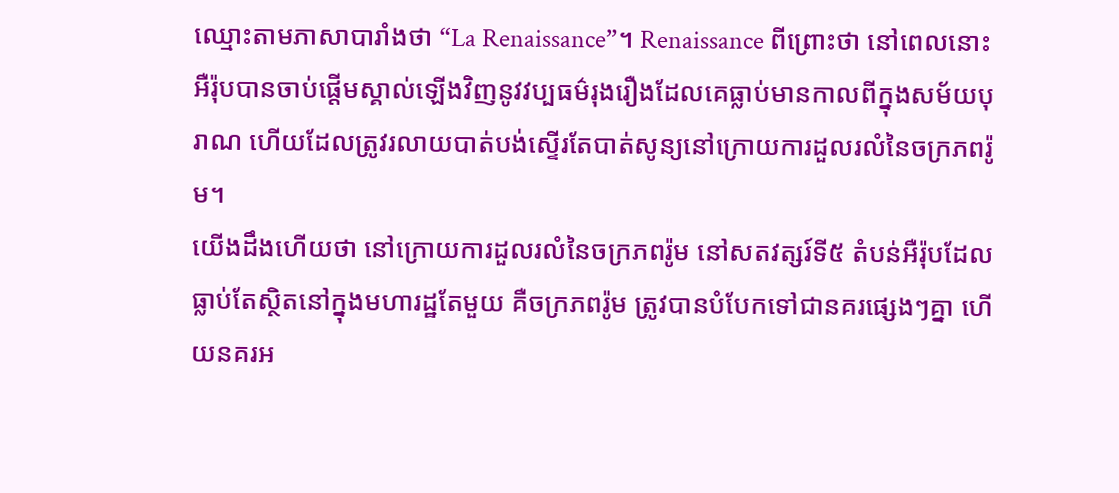ឈ្មោះតាមភាសាបារាំងថា “La Renaissance”។ Renaissance ពីព្រោះថា នៅពេលនោះ អឺរ៉ុបបានចាប់ផ្តើមស្គាល់ឡើងវិញនូវវប្បធម៌រុងរឿងដែលគេធ្លាប់មានកាលពីក្នុងសម័យបុរាណ ហើយដែលត្រូវរលាយបាត់បង់ស្ទើរតែបាត់សូន្យនៅក្រោយការដួលរលំនៃចក្រភពរ៉ូម។
យើងដឹងហើយថា នៅក្រោយការដួលរលំនៃចក្រភពរ៉ូម នៅសតវត្សរ៍ទី៥ តំបន់អឺរ៉ុបដែលធ្លាប់តែស្ថិតនៅក្នុងមហារដ្ឋតែមួយ គឺចក្រភពរ៉ូម ត្រូវបានបំបែកទៅជានគរផ្សេងៗគ្នា ហើយនគរអ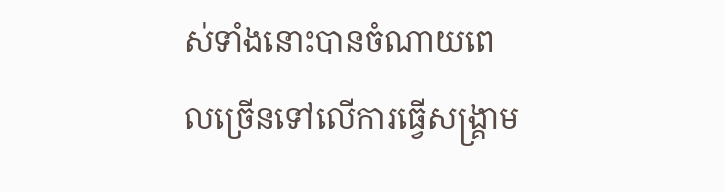ស់ទាំងនោះបានចំណាយពេលច្រើនទៅលើការធ្វើសង្រ្គាម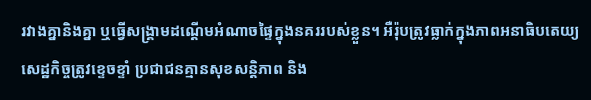រវាងគ្នានិងគ្នា ឬធ្វើសង្រ្គាមដណ្តើមអំណាចផ្ទៃក្នុងនគររបស់ខ្លួន។ អឺរ៉ុបត្រូវធ្លាក់ក្នុងភាពអនាធិបតេយ្យ សេដ្ឋកិច្ចត្រូវខ្ទេចខ្ទាំ ប្រជាជនគ្មានសុខសន្តិភាព និង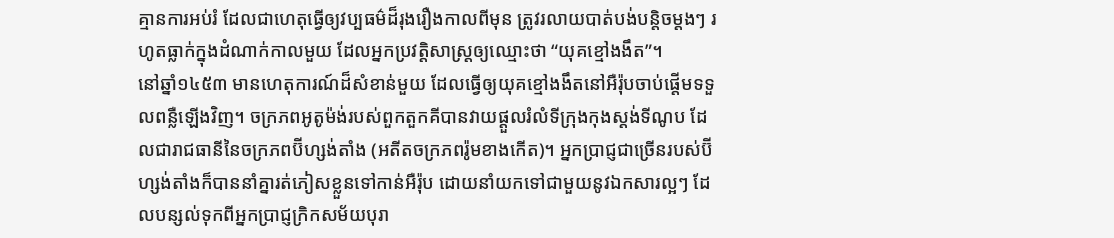គ្មានការអប់រំ ដែលជាហេតុធ្វើឲ្យវប្បធម៌ដ៏រុងរឿងកាលពីមុន ត្រូវរលាយបាត់បង់បន្តិចម្តងៗ រហូតធ្លាក់ក្នុងដំណាក់កាលមួយ ដែលអ្នកប្រវត្តិសាស្រ្តឲ្យឈ្មោះថា “យុគខ្មៅងងឹត”។
នៅឆ្នាំ១៤៥៣ មានហេតុការណ៍ដ៏សំខាន់មួយ ដែលធ្វើឲ្យយុគខ្មៅងងឹតនៅអឺរ៉ុបចាប់ផ្តើមទទួលពន្លឺឡើងវិញ។ ចក្រភពអូតូម៉ង់របស់ពួកតួកគីបានវាយផ្តួលរំលំទីក្រុងកុងស្តង់ទីណូប ដែលជារាជធានីនៃចក្រភពប៊ីហ្សង់តាំង (អតីតចក្រភពរ៉ូមខាងកើត)។ អ្នកប្រាជ្ញជាច្រើនរបស់ប៊ីហ្សង់តាំងក៏បាននាំគ្នារត់ភៀសខ្លួនទៅកាន់អឺរ៉ុប ដោយនាំយកទៅជាមួយនូវឯកសារល្អៗ ដែលបន្សល់ទុកពីអ្នកប្រាជ្ញក្រិកសម័យបុរា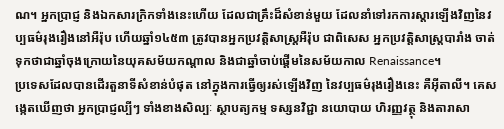ណ។ អ្នកប្រាជ្ញ និងឯកសារក្រិកទាំងនេះហើយ ដែលជាគ្រឹះដ៏សំខាន់មួយ ដែលនាំទៅរកការស្តារឡើងវិញនៃវប្បធម៌រុងរឿងនៅអឺរ៉ុប ហើយឆ្នាំ១៤៥៣ ត្រូវបានអ្នកប្រវត្តិសាស្រ្តអឺរ៉ុប ជាពិសេស អ្នកប្រវត្តិសាស្រ្តបារាំង ចាត់ទុកថាជាឆ្នាំចុងក្រោយនៃយុគសម័យកណ្តាល និងជាឆ្នាំចាប់ផ្តើមនៃសម័យកាល Renaissance។
ប្រទេសដែលបានដើរតួនាទីសំខាន់បំផុត នៅក្នុងការធ្វើឲ្យរស់ឡើងវិញ នៃវប្បធម៌រុងរឿងនេះ គឺអ៊ីតាលី។ គេសង្កេតឃើញថា អ្នកប្រាជ្ញល្បីៗ ទាំងខាងសិល្បៈ ស្ថាបត្យកម្ម ទស្សនវិជ្ជា នយោបាយ ហិរញ្ញវត្ថុ និងតារាសា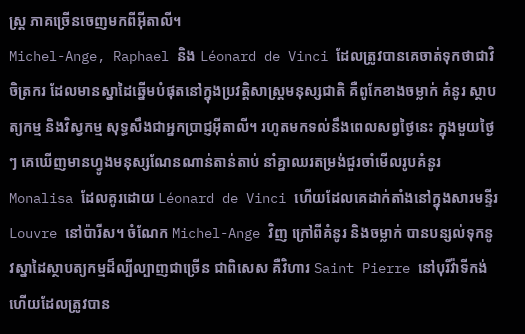ស្រ្ត ភាគច្រើនចេញមកពីអ៊ីតាលី។
Michel-Ange, Raphael និង Léonard de Vinci ដែលត្រូវបានគេចាត់ទុកថាជាវិចិត្រករ ដែលមានស្នាដៃឆ្នើមបំផុតនៅក្នុងប្រវត្តិសាស្រ្តមនុស្សជាតិ គឺពូកែខាងចម្លាក់ គំនូរ ស្ថាបត្យកម្ម និងវិស្វកម្ម សុទ្ធសឹងជាអ្នកប្រាជ្ញអ៊ីតាលី។ រហូតមកទល់នឹងពេលសព្វថ្ងៃនេះ ក្នុងមួយថ្ងៃៗ គេឃើញមានហ្វូងមនុស្សណែនណាន់តាន់តាប់ នាំគ្នាឈរតម្រង់ជួរចាំមើលរូបគំនូរ Monalisa ដែលគូរដោយ Léonard de Vinci ហើយដែលគេដាក់តាំងនៅក្នុងសារមន្ទីរ Louvre នៅប៉ារីស។ ចំណែក Michel-Ange វិញ ក្រៅពីគំនូរ និងចម្លាក់ បានបន្សល់ទុកនូវស្នាដៃស្ថាបត្យកម្មដ៏ល្បីល្បាញជាច្រើន ជាពិសេស គឺវិហារ Saint Pierre នៅបុរីវ៉ាទីកង់ ហើយដែលត្រូវបាន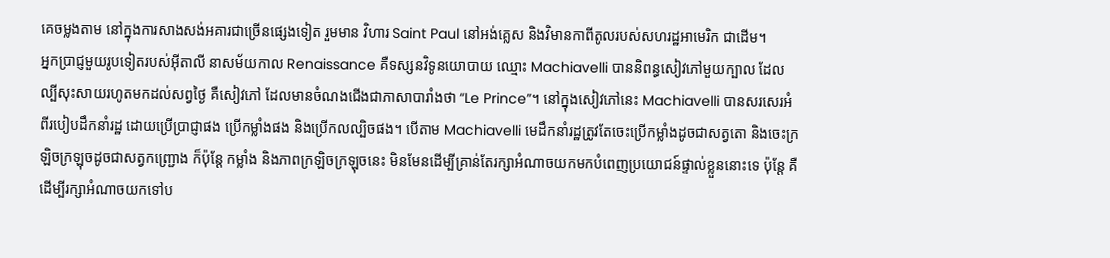គេចម្លងតាម នៅក្នុងការសាងសង់អគារជាច្រើនផ្សេងទៀត រួមមាន វិហារ Saint Paul នៅអង់គ្លេស និងវិមានកាពីតូលរបស់សហរដ្ឋអាមេរិក ជាដើម។
អ្នកប្រាជ្ញមួយរូបទៀតរបស់អ៊ីតាលី នាសម័យកាល Renaissance គឺទស្សនវិទូនយោបាយ ឈ្មោះ Machiavelli បាននិពន្ធសៀវភៅមួយក្បាល ដែលល្បីសុះសាយរហូតមកដល់សព្វថ្ងៃ គឺសៀវភៅ ដែលមានចំណងជើងជាភាសាបារាំងថា “Le Prince”។ នៅក្នុងសៀវភៅនេះ Machiavelli បានសរសេរអំពីរបៀបដឹកនាំរដ្ឋ ដោយប្រើប្រាជ្ញាផង ប្រើកម្លាំងផង និងប្រើកលល្បិចផង។ បើតាម Machiavelli មេដឹកនាំរដ្ឋត្រូវតែចេះប្រើកម្លាំងដូចជាសត្វតោ និងចេះក្រឡិចក្រឡុចដូចជាសត្វកញ្ជ្រោង ក៏ប៉ុន្តែ កម្លាំង និងភាពក្រឡិចក្រឡុចនេះ មិនមែនដើម្បីគ្រាន់តែរក្សាអំណាចយកមកបំពេញប្រយោជន៍ផ្ទាល់ខ្លួននោះទេ ប៉ុន្តែ គឺដើម្បីរក្សាអំណាចយកទៅប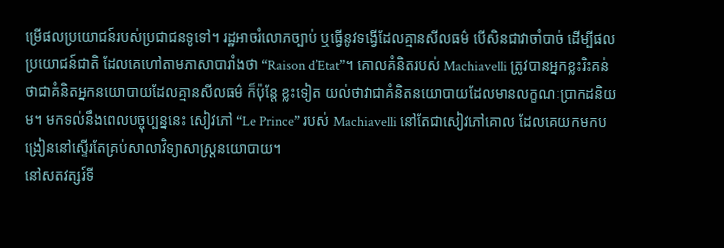ម្រើផលប្រយោជន៍របស់ប្រជាជនទូទៅ។ រដ្ឋអាចរំលោភច្បាប់ ឬធ្វើនូវទង្វើដែលគ្មានសីលធម៌ បើសិនជាវាចាំបាច់ ដើម្បីផលប្រយោជន៍ជាតិ ដែលគេហៅតាមភាសាបារាំងថា “Raison d’Etat”។ គោលគំនិតរបស់ Machiavelli ត្រូវបានអ្នកខ្លះរិះគន់ថាជាគំនិតអ្នកនយោបាយដែលគ្មានសីលធម៌ ក៏ប៉ុន្តែ ខ្លះទៀត យល់ថាវាជាគំនិតនយោបាយដែលមានលក្ខណៈប្រាកដនិយម។ មកទល់នឹងពេលបច្ចុប្បន្ននេះ សៀវភៅ “Le Prince” របស់ Machiavelli នៅតែជាសៀវភៅគោល ដែលគេយកមកបង្រៀននៅស្ទើរតែគ្រប់សាលាវិទ្យាសាស្រ្តនយោបាយ។
នៅសតវត្សរ៍ទី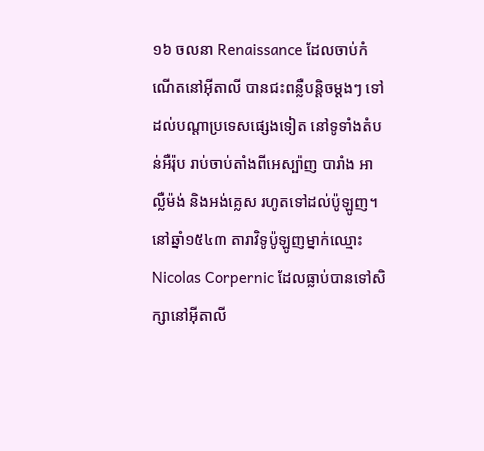១៦ ចលនា Renaissance ដែលចាប់កំណើតនៅអ៊ីតាលី បានជះពន្លឺបន្តិចម្តងៗ ទៅដល់បណ្តាប្រទេសផ្សេងទៀត នៅទូទាំងតំបន់អឺរ៉ុប រាប់ចាប់តាំងពីអេស្ប៉ាញ បារាំង អាល្លឺម៉ង់ និងអង់គ្លេស រហូតទៅដល់ប៉ូឡូញ។
នៅឆ្នាំ១៥៤៣ តារាវិទូប៉ូឡូញម្នាក់ឈ្មោះ Nicolas Corpernic ដែលធ្លាប់បានទៅសិក្សានៅអ៊ីតាលី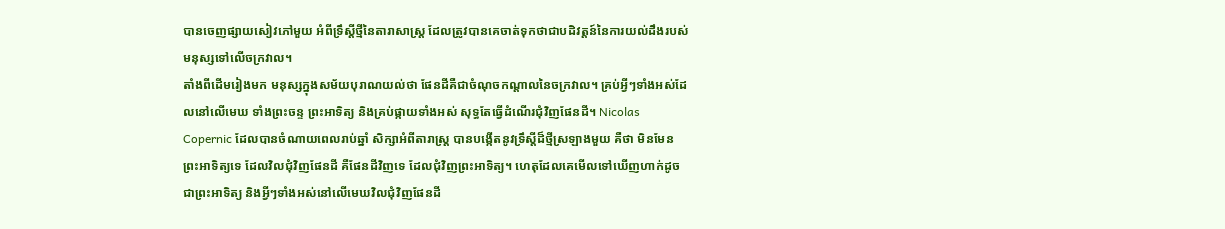បានចេញផ្សាយសៀវភៅមួយ អំពីទ្រឹស្តីថ្មីនៃតារាសាស្រ្ត ដែលត្រូវបានគេចាត់ទុកថាជាបដិវត្តន៍នៃការយល់ដឹងរបស់មនុស្សទៅលើចក្រវាល។
តាំងពីដើមរៀងមក មនុស្សក្នុងសម័យបុរាណយល់ថា ផែនដីគឺជាចំណុចកណ្តាលនៃចក្រវាល។ គ្រប់អ្វីៗទាំងអស់ដែលនៅលើមេឃ ទាំងព្រះចន្ទ ព្រះអាទិត្យ និងគ្រប់ផ្កាយទាំងអស់ សុទ្ធតែធ្វើដំណើរជុំវិញផែនដី។ Nicolas Copernic ដែលបានចំណាយពេលរាប់ឆ្នាំ សិក្សាអំពីតារាស្រ្ត បានបង្កើតនូវទ្រឹស្តីដ៏ថ្មីស្រឡាងមួយ គឺថា មិនមែនព្រះអាទិត្យទេ ដែលវិលជុំវិញផែនដី គឺផែនដីវិញទេ ដែលជុំវិញព្រះអាទិត្យ។ ហេតុដែលគេមើលទៅឃើញហាក់ដូចជាព្រះអាទិត្យ និងអ្វីៗទាំងអស់នៅលើមេឃវិលជុំវិញផែនដី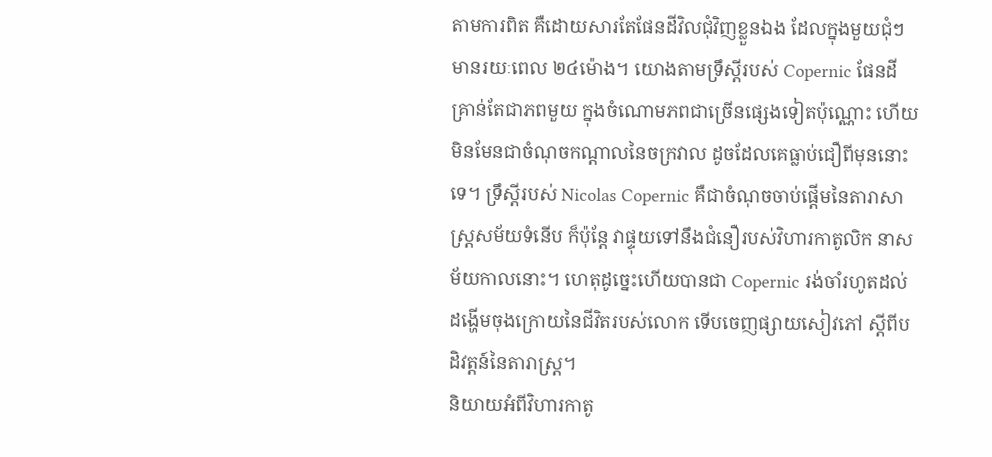តាមការពិត គឺដោយសារតែផែនដីវិលជុំវិញខ្លួនឯង ដែលក្នុងមួយជុំៗ មានរយៈពេល ២៤ម៉ោង។ យោងតាមទ្រឹស្តីរបស់ Copernic ផែនដីគ្រាន់តែជាភពមួយ ក្នុងចំណោមភពជាច្រើនផ្សេងទៀតប៉ុណ្ណោះ ហើយមិនមែនជាចំណុចកណ្តាលនៃចក្រវាល ដូចដែលគេធ្លាប់ជឿពីមុននោះទេ។ ទ្រឹស្តីរបស់ Nicolas Copernic គឺជាចំណុចចាប់ផ្តើមនៃតារាសាស្រ្តសម័យទំនើប ក៏ប៉ុន្តែ វាផ្ទុយទៅនឹងជំនឿរបស់វិហារកាតូលិក នាសម័យកាលនោះ។ ហេតុដូច្នេះហើយបានជា Copernic រង់ចាំរហូតដល់ដង្ហើមចុងក្រោយនៃជីវិតរបស់លោក ទើបចេញផ្សាយសៀវភៅ ស្តីពីបដិវត្តន៍នៃតារាស្រ្ត។
និយាយអំពីវិហារកាតូ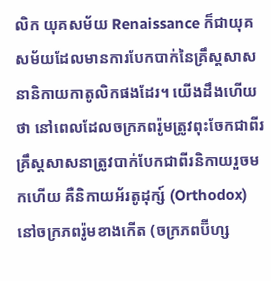លិក យុគសម័យ Renaissance ក៏ជាយុគសម័យដែលមានការបែកបាក់នៃគ្រឹស្តសាសនានិកាយកាតូលិកផងដែរ។ យើងដឹងហើយថា នៅពេលដែលចក្រភពរ៉ូមត្រូវពុះចែកជាពីរ គ្រឹស្តសាសនាត្រូវបាក់បែកជាពីរនិកាយរួចមកហើយ គឺនិកាយអ័រតូដុក្ស៍ (Orthodox) នៅចក្រភពរ៉ូមខាងកើត (ចក្រភពប៊ីហ្ស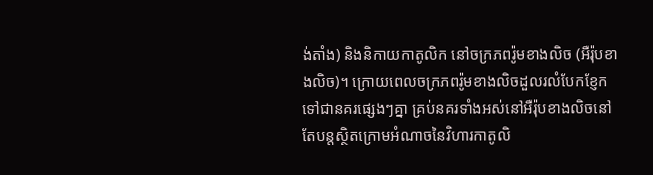ង់តាំង) និងនិកាយកាតូលិក នៅចក្រភពរ៉ូមខាងលិច (អឺរ៉ុបខាងលិច)។ ក្រោយពេលចក្រភពរ៉ូមខាងលិចដួលរលំបែកខ្ញែកទៅជានគរផ្សេងៗគ្នា គ្រប់នគរទាំងអស់នៅអឺរ៉ុបខាងលិចនៅតែបន្តស្ថិតក្រោមអំណាចនៃវិហារកាតូលិ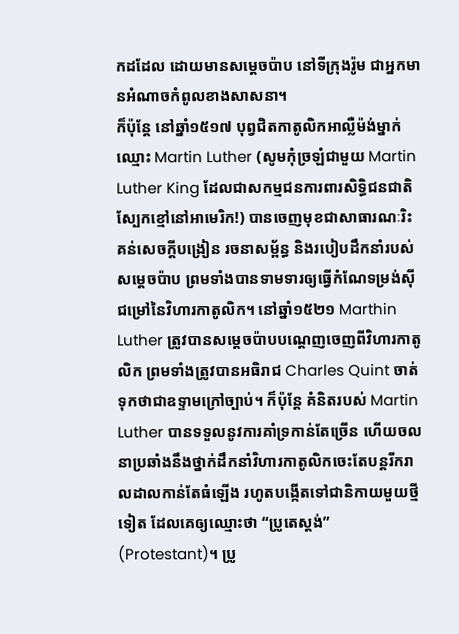កដដែល ដោយមានសម្តេចប៉ាប នៅទីក្រុងរ៉ូម ជាអ្នកមានអំណាចកំពូលខាងសាសនា។
ក៏ប៉ុន្តែ នៅឆ្នាំ១៥១៧ បុព្វជិតកាតូលិកអាល្លឺម៉ង់ម្នាក់ ឈ្មោះ Martin Luther (សូមកុំច្រឡំជាមួយ Martin Luther King ដែលជាសកម្មជនការពារសិទ្ធិជនជាតិស្បែកខ្មៅនៅអាមេរិក!) បានចេញមុខជាសាធារណៈរិះគន់សេចក្តីបង្រៀន រចនាសម្ព័ន្ធ និងរបៀបដឹកនាំរបស់សម្តេចប៉ាប ព្រមទាំងបានទាមទារឲ្យធ្វើកំណែទម្រង់ស៊ីជម្រៅនៃវិហារកាតូលិក។ នៅឆ្នាំ១៥២១ Marthin Luther ត្រូវបានសម្តេចប៉ាបបណ្តេញចេញពីវិហារកាតូលិក ព្រមទាំងត្រូវបានអធិរាជ Charles Quint ចាត់ទុកថាជាឧទ្ទាមក្រៅច្បាប់។ ក៏ប៉ុន្តែ គំនិតរបស់ Martin Luther បានទទួលនូវការគាំទ្រកាន់តែច្រើន ហើយចលនាប្រឆាំងនឹងថ្នាក់ដឹកនាំវិហារកាតូលិកចេះតែបន្តរីករាលដាលកាន់តែធំឡើង រហូតបង្កើតទៅជានិកាយមួយថ្មីទៀត ដែលគេឲ្យឈ្មោះថា “ប្រូតេស្តង់” (Protestant)។ ប្រូ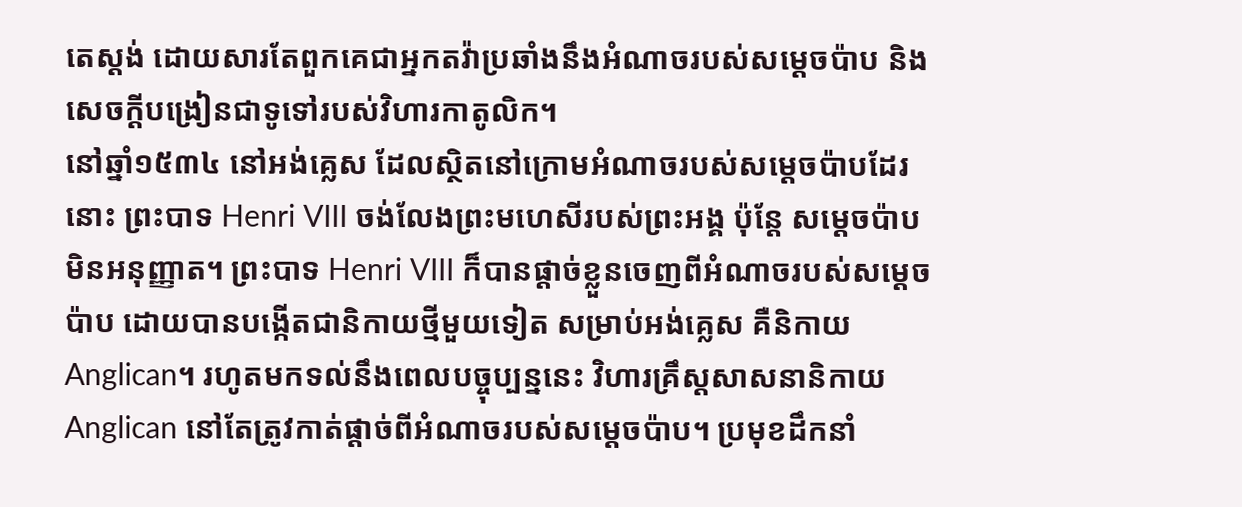តេស្តង់ ដោយសារតែពួកគេជាអ្នកតវ៉ាប្រឆាំងនឹងអំណាចរបស់សម្តេចប៉ាប និងសេចក្តីបង្រៀនជាទូទៅរបស់វិហារកាតូលិក។
នៅឆ្នាំ១៥៣៤ នៅអង់គ្លេស ដែលស្ថិតនៅក្រោមអំណាចរបស់សម្តេចប៉ាបដែរនោះ ព្រះបាទ Henri VIII ចង់លែងព្រះមហេសីរបស់ព្រះអង្គ ប៉ុន្តែ សម្តេចប៉ាបមិនអនុញ្ញាត។ ព្រះបាទ Henri VIII ក៏បានផ្តាច់ខ្លួនចេញពីអំណាចរបស់សម្តេចប៉ាប ដោយបានបង្កើតជានិកាយថ្មីមួយទៀត សម្រាប់អង់គ្លេស គឺនិកាយ Anglican។ រហូតមកទល់នឹងពេលបច្ចុប្បន្ននេះ វិហារគ្រឹស្តសាសនានិកាយ Anglican នៅតែត្រូវកាត់ផ្តាច់ពីអំណាចរបស់សម្តេចប៉ាប។ ប្រមុខដឹកនាំ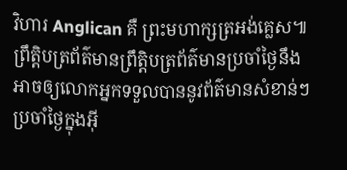វិហារ Anglican គឺ ព្រះមហាក្សត្រអង់គ្លេស៕
ព្រឹត្តិបត្រព័ត៌មានព្រឹត្តិបត្រព័ត៌មានប្រចាំថ្ងៃនឹងអាចឲ្យលោកអ្នកទទួលបាននូវព័ត៌មានសំខាន់ៗប្រចាំថ្ងៃក្នុងអ៊ី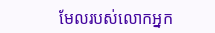មែលរបស់លោកអ្នក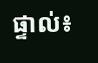ផ្ទាល់៖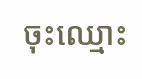ចុះឈ្មោះ